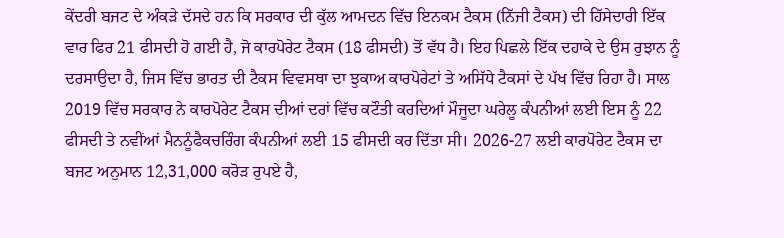ਕੇਂਦਰੀ ਬਜਟ ਦੇ ਅੰਕੜੇ ਦੱਸਦੇ ਹਨ ਕਿ ਸਰਕਾਰ ਦੀ ਕੁੱਲ ਆਮਦਨ ਵਿੱਚ ਇਨਕਮ ਟੈਕਸ (ਨਿੱਜੀ ਟੈਕਸ) ਦੀ ਹਿੱਸੇਦਾਰੀ ਇੱਕ ਵਾਰ ਫਿਰ 21 ਫੀਸਦੀ ਹੋ ਗਈ ਹੈ, ਜੋ ਕਾਰਪੋਰੇਟ ਟੈਕਸ (18 ਫੀਸਦੀ) ਤੋਂ ਵੱਧ ਹੈ। ਇਹ ਪਿਛਲੇ ਇੱਕ ਦਹਾਕੇ ਦੇ ਉਸ ਰੁਝਾਨ ਨੂੰ ਦਰਸਾਉਦਾ ਹੈ, ਜਿਸ ਵਿੱਚ ਭਾਰਤ ਦੀ ਟੈਕਸ ਵਿਵਸਥਾ ਦਾ ਝੁਕਾਅ ਕਾਰਪੋਰੇਟਾਂ ਤੇ ਅਸਿੱਧੇ ਟੈਕਸਾਂ ਦੇ ਪੱਖ ਵਿੱਚ ਰਿਹਾ ਹੈ। ਸਾਲ 2019 ਵਿੱਚ ਸਰਕਾਰ ਨੇ ਕਾਰਪੋਰੇਟ ਟੈਕਸ ਦੀਆਂ ਦਰਾਂ ਵਿੱਚ ਕਟੌਤੀ ਕਰਦਿਆਂ ਮੌਜੂਦਾ ਘਰੇਲੂ ਕੰਪਨੀਆਂ ਲਈ ਇਸ ਨੂੰ 22 ਫੀਸਦੀ ਤੇ ਨਵੀਂਆਂ ਮੈਨਨੂੰਫੈਕਚਰਿੰਗ ਕੰਪਨੀਆਂ ਲਈ 15 ਫੀਸਦੀ ਕਰ ਦਿੱਤਾ ਸੀ। 2026-27 ਲਈ ਕਾਰਪੋਰੇਟ ਟੈਕਸ ਦਾ ਬਜਟ ਅਨੁਮਾਨ 12,31,000 ਕਰੋੜ ਰੁਪਏ ਹੈ,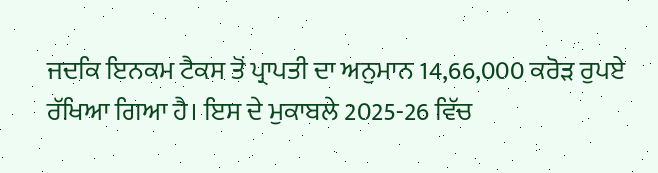ਜਦਕਿ ਇਨਕਮ ਟੈਕਸ ਤੋਂ ਪ੍ਰਾਪਤੀ ਦਾ ਅਨੁਮਾਨ 14,66,000 ਕਰੋੜ ਰੁਪਏ ਰੱਖਿਆ ਗਿਆ ਹੈ। ਇਸ ਦੇ ਮੁਕਾਬਲੇ 2025-26 ਵਿੱਚ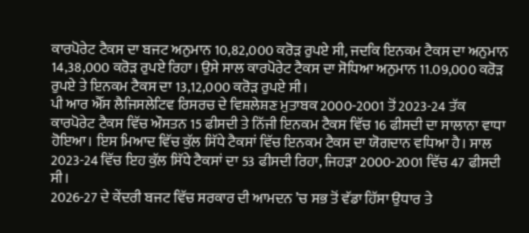ਕਾਰਪੋਰੇਟ ਟੈਕਸ ਦਾ ਬਜਟ ਅਨੁਮਾਨ 10,82,000 ਕਰੋੜ ਰੁਪਏ ਸੀ, ਜਦਕਿ ਇਨਕਮ ਟੈਕਸ ਦਾ ਅਨੁਮਾਨ 14,38,000 ਕਰੋੜ ਰੁਪਏ ਰਿਹਾ। ਉਸੇ ਸਾਲ ਕਾਰਪੋਰੇਟ ਟੈਕਸ ਦਾ ਸੋਧਿਆ ਅਨੁਮਾਨ 11.09,000 ਕਰੋੜ ਰੁਪਏ ਤੇ ਇਨਕਮ ਟੈਕਸ ਦਾ 13,12,000 ਕਰੋੜ ਰੁਪਏ ਸੀ।
ਪੀ ਆਰ ਐੱਸ ਲੈਜਿਸਲੇਟਿਵ ਰਿਸਰਚ ਦੇ ਵਿਸ਼ਲੇਸ਼ਣ ਮੁਤਾਬਕ 2000-2001 ਤੋਂ 2023-24 ਤੱਕ ਕਾਰਪੋਰੇਟ ਟੈਕਸ ਵਿੱਚ ਔਸਤਨ 15 ਫੀਸਦੀ ਤੇ ਨਿੱਜੀ ਇਨਕਮ ਟੈਕਸ ਵਿੱਚ 16 ਫੀਸਦੀ ਦਾ ਸਾਲਾਨਾ ਵਾਧਾ ਹੋਇਆ। ਇਸ ਮਿਆਦ ਵਿੱਚ ਕੁੱਲ ਸਿੱਧੇ ਟੈਕਸਾਂ ਵਿੱਚ ਇਨਕਮ ਟੈਕਸ ਦਾ ਯੋਗਦਾਨ ਵਧਿਆ ਹੈ। ਸਾਲ 2023-24 ਵਿੱਚ ਇਹ ਕੁੱਲ ਸਿੱਧੇ ਟੈਕਸਾਂ ਦਾ 53 ਫੀਸਦੀ ਰਿਹਾ, ਜਿਹੜਾ 2000-2001 ਵਿੱਚ 47 ਫੀਸਦੀ ਸੀ।
2026-27 ਦੇ ਕੇਂਦਰੀ ਬਜਟ ਵਿੱਚ ਸਰਕਾਰ ਦੀ ਆਮਦਨ ’ਚ ਸਭ ਤੋਂ ਵੱਡਾ ਹਿੱਸਾ ਉਧਾਰ ਤੇ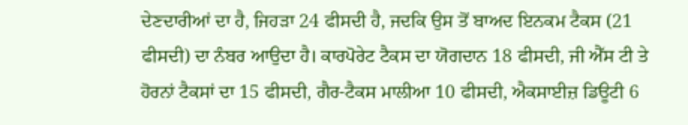ਦੇਣਦਾਰੀਆਂ ਦਾ ਹੈ, ਜਿਹੜਾ 24 ਫੀਸਦੀ ਹੈ, ਜਦਕਿ ਉਸ ਤੋਂ ਬਾਅਦ ਇਨਕਮ ਟੈਕਸ (21 ਫੀਸਦੀ) ਦਾ ਨੰਬਰ ਆਉਦਾ ਹੈ। ਕਾਰਪੋਰੇਟ ਟੈਕਸ ਦਾ ਯੋਗਦਾਨ 18 ਫੀਸਦੀ, ਜੀ ਐੱਸ ਟੀ ਤੇ ਹੋਰਨਾਂ ਟੈਕਸਾਂ ਦਾ 15 ਫੀਸਦੀ, ਗੈਰ-ਟੈਕਸ ਮਾਲੀਆ 10 ਫੀਸਦੀ, ਐਕਸਾਈਜ਼ ਡਿਊਟੀ 6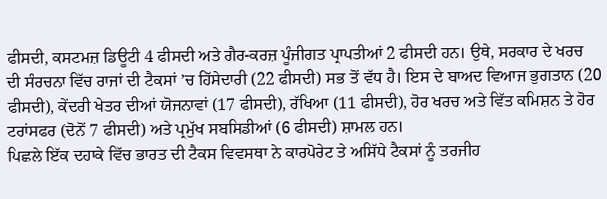ਫੀਸਦੀ, ਕਸਟਮਜ਼ ਡਿਊਟੀ 4 ਫੀਸਦੀ ਅਤੇ ਗੈਰ-ਕਰਜ਼ ਪੂੰਜੀਗਤ ਪ੍ਰਾਪਤੀਆਂ 2 ਫੀਸਦੀ ਹਨ। ਉਥੇ, ਸਰਕਾਰ ਦੇ ਖਰਚ ਦੀ ਸੰਰਚਨਾ ਵਿੱਚ ਰਾਜਾਂ ਦੀ ਟੈਕਸਾਂ ’ਚ ਹਿੱਸੇਦਾਰੀ (22 ਫੀਸਦੀ) ਸਭ ਤੋਂ ਵੱਧ ਹੈ। ਇਸ ਦੇ ਬਾਅਦ ਵਿਆਜ ਭੁਗਤਾਨ (20 ਫੀਸਦੀ), ਕੇਂਦਰੀ ਖੇਤਰ ਦੀਆਂ ਯੋਜਨਾਵਾਂ (17 ਫੀਸਦੀ), ਰੱਖਿਆ (11 ਫੀਸਦੀ), ਹੋਰ ਖਰਚ ਅਤੇ ਵਿੱਤ ਕਮਿਸ਼ਨ ਤੇ ਹੋਰ ਟਰਾਂਸਫਰ (ਦੋਨੋਂ 7 ਫੀਸਦੀ) ਅਤੇ ਪ੍ਰਮੁੱਖ ਸਬਸਿਡੀਆਂ (6 ਫੀਸਦੀ) ਸ਼ਾਮਲ ਹਨ।
ਪਿਛਲੇ ਇੱਕ ਦਹਾਕੇ ਵਿੱਚ ਭਾਰਤ ਦੀ ਟੈਕਸ ਵਿਵਸਥਾ ਨੇ ਕਾਰਪੋਰੇਟ ਤੇ ਅਸਿੱਧੇ ਟੈਕਸਾਂ ਨੂੰ ਤਰਜੀਹ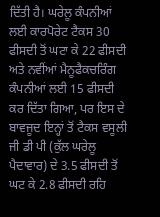ਦਿੱਤੀ ਹੈ। ਘਰੇਲੂ ਕੰਪਨੀਆਂ ਲਈ ਕਾਰਪੋਰੇਟ ਟੈਕਸ 30 ਫੀਸਦੀ ਤੋਂ ਘਟਾ ਕੇ 22 ਫੀਸਦੀ ਅਤੇ ਨਵੀਂਆਂ ਮੈਨੂਫੈਕਚਰਿੰਗ ਕੰਪਨੀਆਂ ਲਈ 15 ਫੀਸਦੀ ਕਰ ਦਿੱਤਾ ਗਿਆ, ਪਰ ਇਸ ਦੇ ਬਾਵਜੂਦ ਇਨ੍ਹਾਂ ਤੋਂ ਟੈਕਸ ਵਸੂਲੀ ਜੀ ਡੀ ਪੀ (ਕੁੱਲ ਘਰੇਲੂ ਪੈਦਾਵਾਰ) ਦੇ 3.5 ਫੀਸਦੀ ਤੋਂ ਘਟ ਕੇ 2.8 ਫੀਸਦੀ ਰਹਿ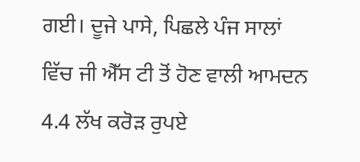ਗਈ। ਦੂਜੇ ਪਾਸੇ, ਪਿਛਲੇ ਪੰਜ ਸਾਲਾਂ ਵਿੱਚ ਜੀ ਐੱਸ ਟੀ ਤੋਂ ਹੋਣ ਵਾਲੀ ਆਮਦਨ 4.4 ਲੱਖ ਕਰੋੜ ਰੁਪਏ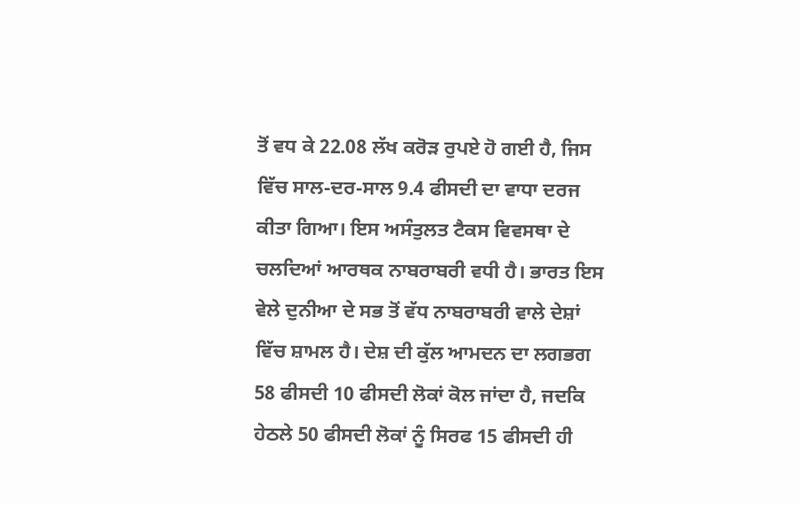ਤੋਂ ਵਧ ਕੇ 22.08 ਲੱਖ ਕਰੋੜ ਰੁਪਏ ਹੋ ਗਈ ਹੈ, ਜਿਸ ਵਿੱਚ ਸਾਲ-ਦਰ-ਸਾਲ 9.4 ਫੀਸਦੀ ਦਾ ਵਾਧਾ ਦਰਜ ਕੀਤਾ ਗਿਆ। ਇਸ ਅਸੰਤੁਲਤ ਟੈਕਸ ਵਿਵਸਥਾ ਦੇ ਚਲਦਿਆਂ ਆਰਥਕ ਨਾਬਰਾਬਰੀ ਵਧੀ ਹੈ। ਭਾਰਤ ਇਸ ਵੇਲੇ ਦੁਨੀਆ ਦੇ ਸਭ ਤੋਂ ਵੱਧ ਨਾਬਰਾਬਰੀ ਵਾਲੇ ਦੇਸ਼ਾਂ ਵਿੱਚ ਸ਼ਾਮਲ ਹੈ। ਦੇਸ਼ ਦੀ ਕੁੱਲ ਆਮਦਨ ਦਾ ਲਗਭਗ 58 ਫੀਸਦੀ 10 ਫੀਸਦੀ ਲੋਕਾਂ ਕੋਲ ਜਾਂਦਾ ਹੈ, ਜਦਕਿ ਹੇਠਲੇ 50 ਫੀਸਦੀ ਲੋਕਾਂ ਨੂੰ ਸਿਰਫ 15 ਫੀਸਦੀ ਹੀ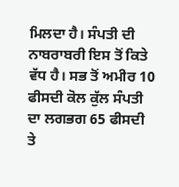ਮਿਲਦਾ ਹੈ। ਸੰਪਤੀ ਦੀ ਨਾਬਰਾਬਰੀ ਇਸ ਤੋਂ ਕਿਤੇ ਵੱਧ ਹੈ। ਸਭ ਤੋਂ ਅਮੀਰ 10 ਫੀਸਦੀ ਕੋਲ ਕੁੱਲ ਸੰਪਤੀ ਦਾ ਲਗਭਗ 65 ਫੀਸਦੀ ਤੇ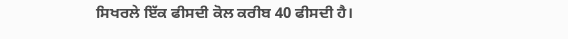ਸਿਖਰਲੇ ਇੱਕ ਫੀਸਦੀ ਕੋਲ ਕਰੀਬ 40 ਫੀਸਦੀ ਹੈ।